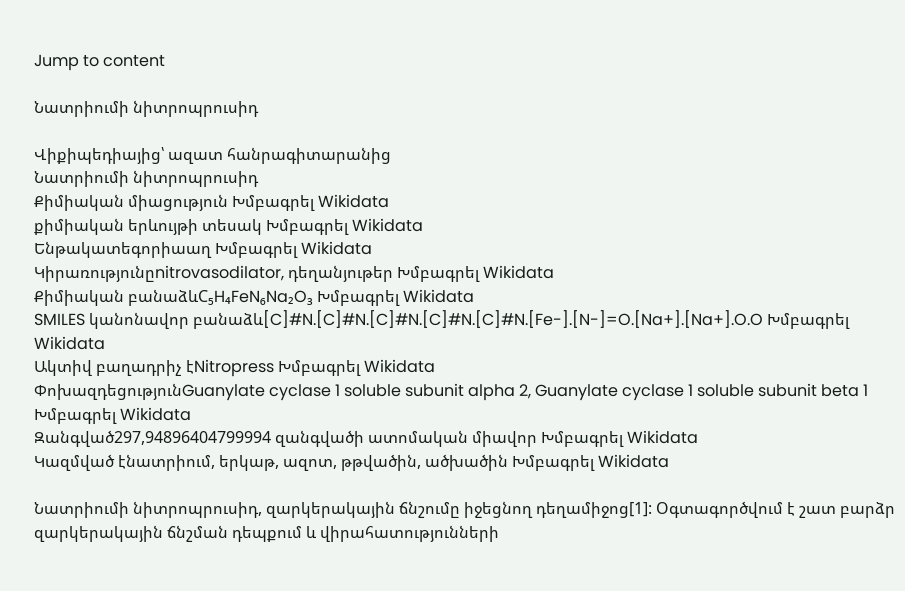Jump to content

Նատրիումի նիտրոպրուսիդ

Վիքիպեդիայից՝ ազատ հանրագիտարանից
Նատրիումի նիտրոպրուսիդ
Քիմիական միացություն Խմբագրել Wikidata
քիմիական երևույթի տեսակ Խմբագրել Wikidata
Ենթակատեգորիաաղ Խմբագրել Wikidata
Կիրառությունըnitrovasodilator, դեղանյութեր Խմբագրել Wikidata
Քիմիական բանաձևC₅H₄FeN₆Na₂O₃ Խմբագրել Wikidata
SMILES կանոնավոր բանաձև[C]#N.[C]#N.[C]#N.[C]#N.[C]#N.[Fe-].[N-]=O.[Na+].[Na+].O.O Խմբագրել Wikidata
Ակտիվ բաղադրիչ էNitropress Խմբագրել Wikidata
ՓոխազդեցությունGuanylate cyclase 1 soluble subunit alpha 2, Guanylate cyclase 1 soluble subunit beta 1 Խմբագրել Wikidata
Զանգված297,94896404799994 զանգվածի ատոմական միավոր Խմբագրել Wikidata
Կազմված էնատրիում, երկաթ, ազոտ, թթվածին, ածխածին Խմբագրել Wikidata

Նատրիումի նիտրոպրուսիդ, զարկերակային ճնշումը իջեցնող դեղամիջոց[1]: Oգտագործվում է շատ բարձր զարկերակային ճնշման դեպքում և վիրահատությունների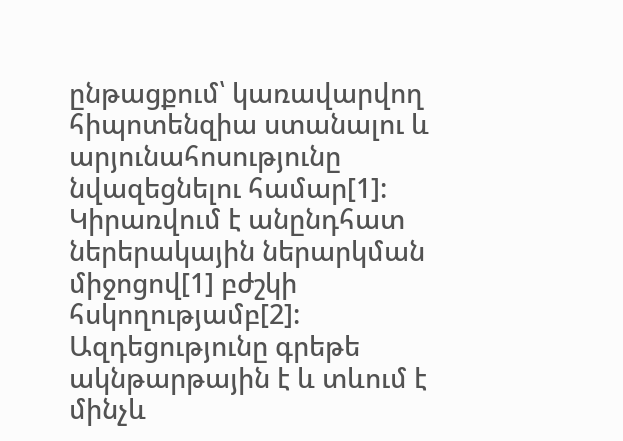ընթացքում՝ կառավարվող հիպոտենզիա ստանալու և արյունահոսությունը նվազեցնելու համար[1]: Կիրառվում է անընդհատ ներերակային ներարկման միջոցով[1] բժշկի հսկողությամբ[2]: Ազդեցությունը գրեթե ակնթարթային է և տևում է մինչև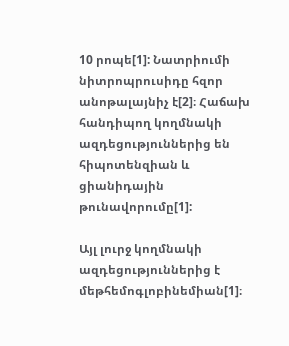10 րոպե[1]: Նատրիումի նիտրոպրուսիդը հզոր անոթալայնիչ է[2]։ Հաճախ հանդիպող կողմնակի ազդեցություններից են հիպոտենզիան և ցիանիդային թունավորումը[1]:

Այլ լուրջ կողմնակի ազդեցություններից է մեթհեմոգլոբինեմիան[1]։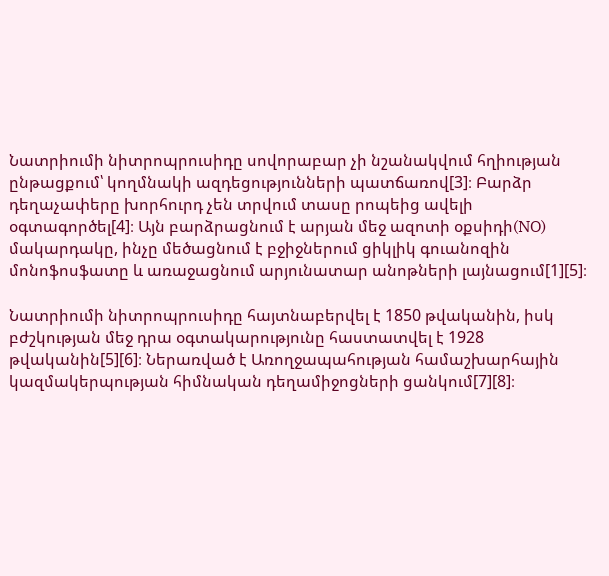Նատրիումի նիտրոպրուսիդը սովորաբար չի նշանակվում հղիության ընթացքում՝ կողմնակի ազդեցությունների պատճառով[3]։ Բարձր դեղաչափերը խորհուրդ չեն տրվում տասը րոպեից ավելի օգտագործել[4]։ Այն բարձրացնում է արյան մեջ ազոտի օքսիդի(NO) մակարդակը, ինչը մեծացնում է բջիջներում ցիկլիկ գուանոզին մոնոֆոսֆատը և առաջացնում արյունատար անոթների լայնացում[1][5]։

Նատրիումի նիտրոպրուսիդը հայտնաբերվել է 1850 թվականին, իսկ բժշկության մեջ դրա օգտակարությունը հաստատվել է 1928 թվականին[5][6]։ Ներառված է Առողջապահության համաշխարհային կազմակերպության հիմնական դեղամիջոցների ցանկում[7][8]։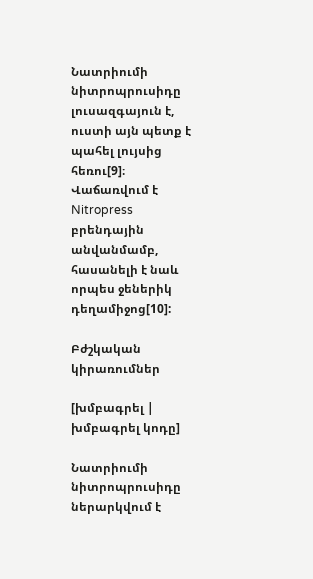Նատրիումի նիտրոպրուսիդը լուսազգայուն է, ուստի այն պետք է պահել լույսից հեռու[9]։ Վաճառվում է Nitropress բրենդային անվանմամբ, հասանելի է նաև որպես ջեներիկ դեղամիջոց[10]:

Բժշկական կիրառումներ

[խմբագրել | խմբագրել կոդը]

Նատրիումի նիտրոպրուսիդը ներարկվում է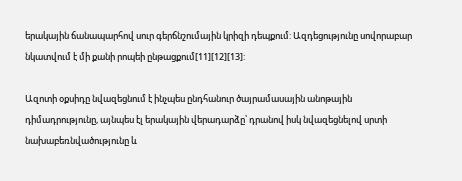երակային ճանապարհով սուր գերճնշումային կրիզի դեպքում: Ազդեցությունը սովորաբար նկատվում է մի քանի րոպեի ընթացքում[11][12][13]:

Ազոտի օքսիդը նվազեցնում է ինչպես ընդհանուր ծայրամասային անոթային դիմադրությունը, այնպես էլ երակային վերադարձը՝ դրանով իսկ նվազեցնելով սրտի նախաբեռնվածությունը և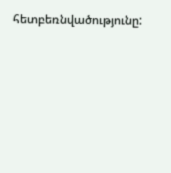հետբեռնվածությունը: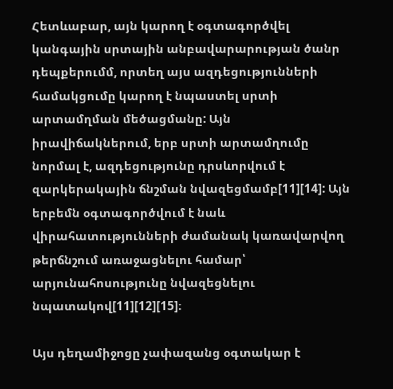Հետևաբար, այն կարող է օգտագործվել կանգային սրտային անբավարարության ծանր դեպքերումմ, որտեղ այս ազդեցությունների համակցումը կարող է նպաստել սրտի արտամղման մեծացմանը: Այն իրավիճակներում, երբ սրտի արտամղումը նորմալ է, ազդեցությունը դրսևորվում է զարկերակային ճնշման նվազեցմամբ[11][14]: Այն երբեմն օգտագործվում է նաև վիրահատությունների ժամանակ կառավարվող թերճնշում առաջացնելու համար՝ արյունահոսությունը նվազեցնելու նպատակով[11][12][15]։

Այս դեղամիջոցը չափազանց օգտակար է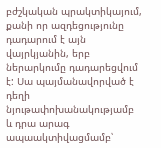բժշկական պրակտիկայում, քանի որ ազդեցությունը դադարում է այն վայրկյանին, երբ ներարկումը դադարեցվում է: Սա պայմանավորված է դեղի նյութափոխանակությամբ և դրա արագ ապաակտիվացմամբ՝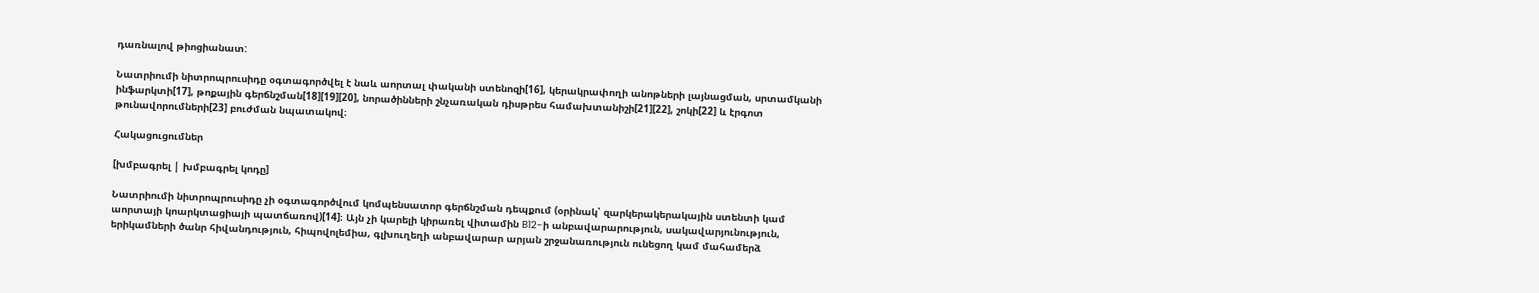դառնալով թիոցիանատ:

Նատրիումի նիտրոպրուսիդը օգտագործվել է նաև աորտալ փականի ստենոզի[16], կերակրափողի անոթների լայնացման, սրտամկանի ինֆարկտի[17], թոքային գերճնշման[18][19][20], նորածինների շնչառական դիսթրես համախտանիշի[21][22], շոկի[22] և էրգոտ թունավորումների[23] բուժման նպատակով։

Հակացուցումներ

[խմբագրել | խմբագրել կոդը]

Նատրիումի նիտրոպրուսիդը չի օգտագործվում կոմպենսատոր գերճնշման դեպքում (օրինակ՝ զարկերակերակային ստենտի կամ աորտայի կոարկտացիայի պատճառով)[14]։ Այն չի կարելի կիրառել վիտամին B12-ի անբավարարություն, սակավարյունություն, երիկամների ծանր հիվանդություն, հիպովոլեմիա, գլխուղեղի անբավարար արյան շրջանառություն ունեցող կամ մահամերձ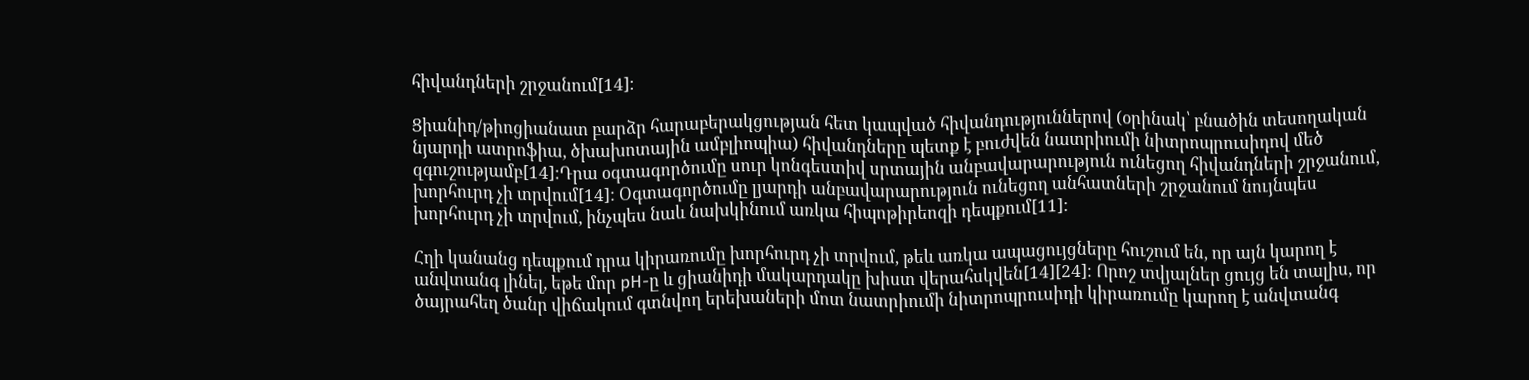հիվանդների շրջանում[14]։

Ցիանիդ/թիոցիանատ բարձր հարաբերակցության հետ կապված հիվանդություններով (օրինակ՝ բնածին տեսողական նյարդի ատրոֆիա, ծխախոտային ամբլիոպիա) հիվանդները պետք է բուժվեն նատրիումի նիտրոպրուսիդով մեծ զգուշությամբ[14]:Դրա օգտագործումը սուր կոնգեստիվ սրտային անբավարարություն ունեցող հիվանդների շրջանում, խորհուրդ չի տրվում[14]: Օգտագործումը լյարդի անբավարարություն ունեցող անհատների շրջանում նույնպես խորհուրդ չի տրվում, ինչպես նաև նախկինում առկա հիպոթիրեոզի դեպքում[11]:

Հղի կանանց դեպքում դրա կիրառումը խորհուրդ չի տրվում, թեև առկա ապացույցները հուշում են, որ այն կարող է անվտանգ լինել, եթե մոր pH-ը և ցիանիդի մակարդակը խիստ վերահսկվեն[14][24]։ Որոշ տվյալներ ցույց են տալիս, որ ծայրահեղ ծանր վիճակում գտնվող երեխաների մոտ նատրիումի նիտրոպրուսիդի կիրառումը կարող է անվտանգ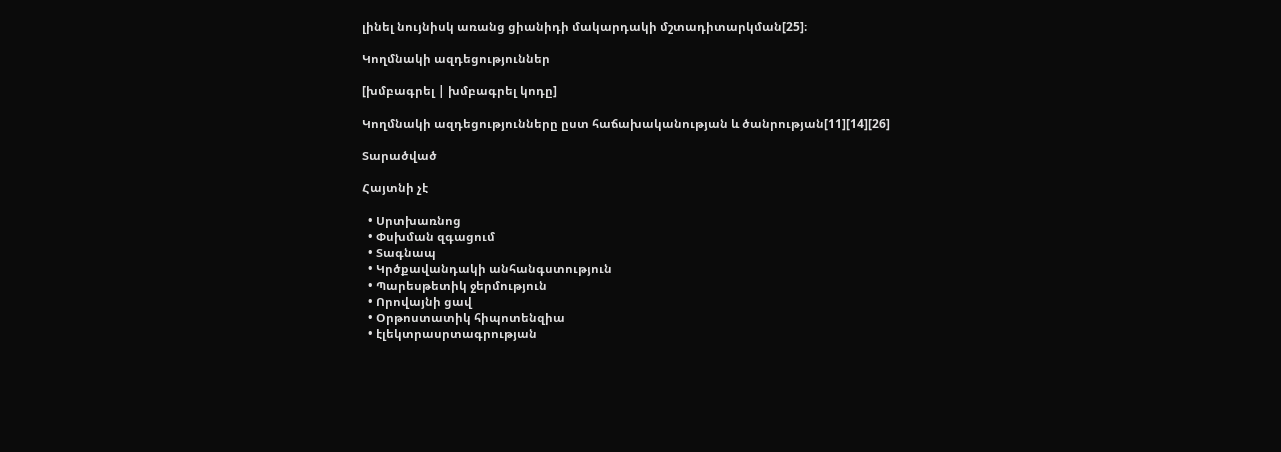լինել նույնիսկ առանց ցիանիդի մակարդակի մշտադիտարկման[25]։

Կողմնակի ազդեցություններ

[խմբագրել | խմբագրել կոդը]

Կողմնակի ազդեցությունները ըստ հաճախականության և ծանրության[11][14][26]

Տարածված

Հայտնի չէ

  • Սրտխառնոց
  • Փսխման զգացում
  • Տագնապ
  • Կրծքավանդակի անհանգստություն
  • Պարեսթետիկ ջերմություն
  • Որովայնի ցավ
  • Օրթոստատիկ հիպոտենզիա
  • էլեկտրասրտագրության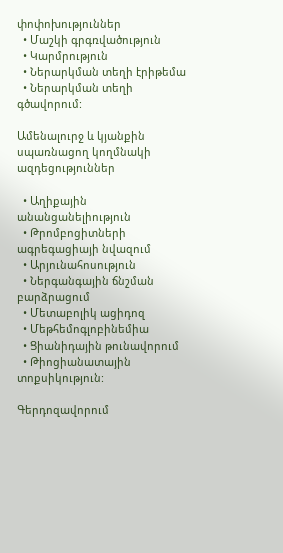փոփոխություններ
  • Մաշկի գրգռվածություն
  • Կարմրություն
  • Ներարկման տեղի էրիթեմա
  • Ներարկման տեղի գծավորում:

Ամենալուրջ և կյանքին սպառնացող կողմնակի ազդեցություններ

  • Աղիքային անանցանելիություն
  • Թրոմբոցիտների ագրեգացիայի նվազում
  • Արյունահոսություն
  • Ներգանգային ճնշման բարձրացում
  • Մետաբոլիկ ացիդոզ
  • Մեթհեմոգլոբինեմիա
  • Ցիանիդային թունավորում
  • Թիոցիանատային տոքսիկություն:

Գերդոզավորում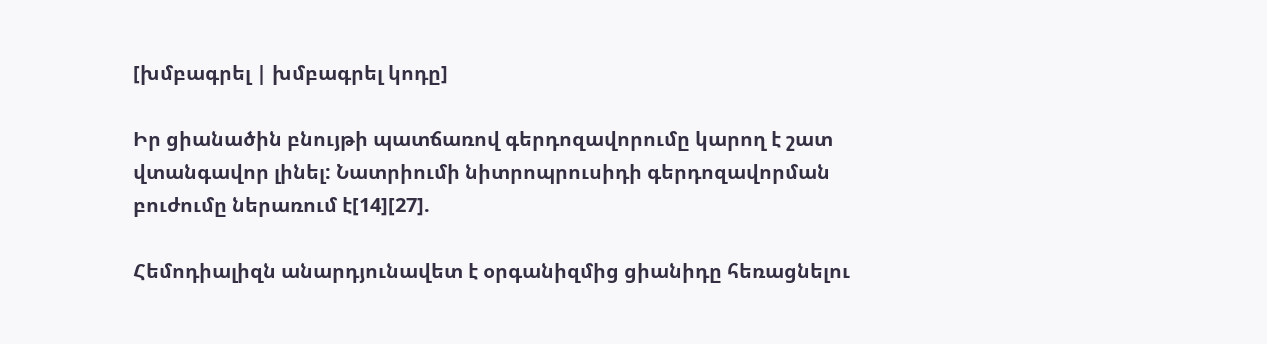[խմբագրել | խմբագրել կոդը]

Իր ցիանածին բնույթի պատճառով գերդոզավորումը կարող է շատ վտանգավոր լինել: Նատրիումի նիտրոպրուսիդի գերդոզավորման բուժումը ներառում է[14][27].

Հեմոդիալիզն անարդյունավետ է օրգանիզմից ցիանիդը հեռացնելու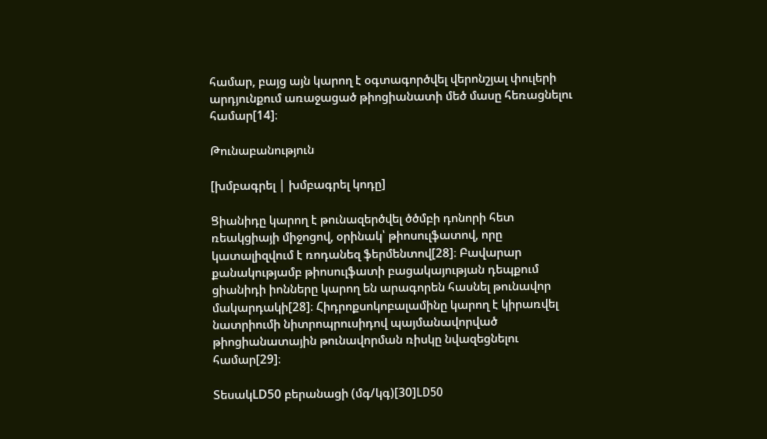համար, բայց այն կարող է օգտագործվել վերոնշյալ փուլերի արդյունքում առաջացած թիոցիանատի մեծ մասը հեռացնելու համար[14]։

Թունաբանություն

[խմբագրել | խմբագրել կոդը]

Ցիանիդը կարող է թունազերծվել ծծմբի դոնորի հետ ռեակցիայի միջոցով, օրինակ՝ թիոսուլֆատով, որը կատալիզվում է ռոդանեզ ֆերմենտով[28]։ Բավարար քանակությամբ թիոսուլֆատի բացակայության դեպքում ցիանիդի իոնները կարող են արագորեն հասնել թունավոր մակարդակի[28]։ Հիդրոքսոկոբալամինը կարող է կիրառվել նատրիումի նիտրոպրուսիդով պայմանավորված թիոցիանատային թունավորման ռիսկը նվազեցնելու համար[29]։

ՏեսակLD50 բերանացի (մգ/կգ)[30]LD50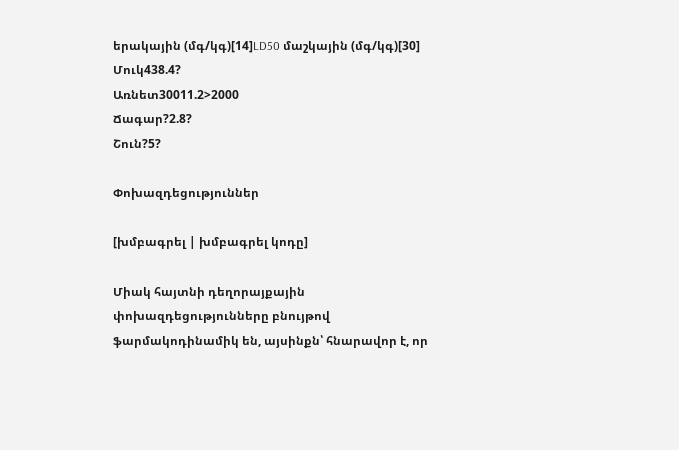երակային (մգ/կգ)[14]LD50 մաշկային (մգ/կգ)[30]
Մուկ438.4?
Առնետ30011.2>2000
Ճագար?2.8?
Շուն?5?

Փոխազդեցություններ

[խմբագրել | խմբագրել կոդը]

Միակ հայտնի դեղորայքային փոխազդեցությունները բնույթով ֆարմակոդինամիկ են, այսինքն՝ հնարավոր է, որ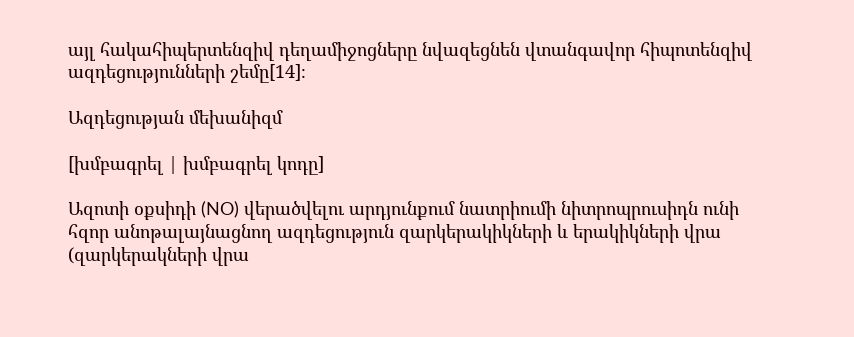այլ հակահիպերտենզիվ դեղամիջոցները նվազեցնեն վտանգավոր հիպոտենզիվ ազդեցությունների շեմը[14]։

Ազդեցության մեխանիզմ

[խմբագրել | խմբագրել կոդը]

Ազոտի օքսիդի (NO) վերածվելու արդյունքում նատրիումի նիտրոպրուսիդն ունի հզոր անոթալայնացնող ազդեցություն զարկերակիկների և երակիկների վրա (զարկերակների վրա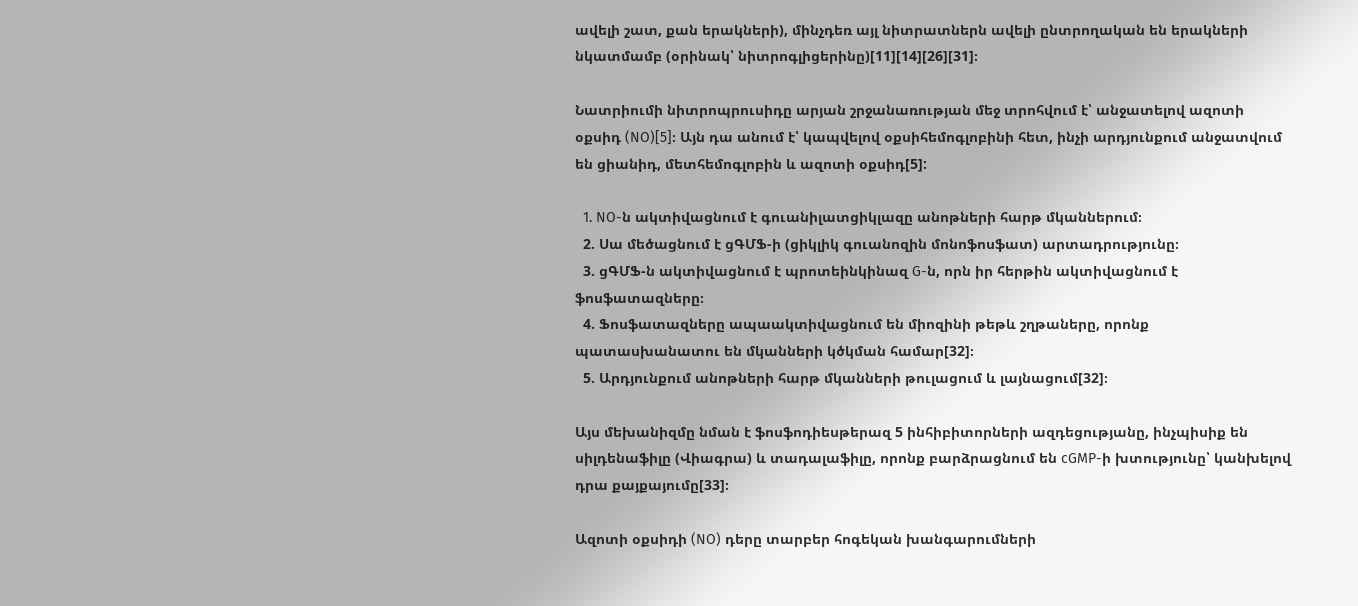ավելի շատ, քան երակների), մինչդեռ այլ նիտրատներն ավելի ընտրողական են երակների նկատմամբ (օրինակ՝ նիտրոգլիցերինը)[11][14][26][31]։

Նատրիումի նիտրոպրուսիդը արյան շրջանառության մեջ տրոհվում է՝ անջատելով ազոտի օքսիդ (NO)[5]։ Այն դա անում է՝ կապվելով օքսիհեմոգլոբինի հետ, ինչի արդյունքում անջատվում են ցիանիդ, մետհեմոգլոբին և ազոտի օքսիդ[5]:

  1. NO-ն ակտիվացնում է գուանիլատցիկլազը անոթների հարթ մկաններում։
  2. Սա մեծացնում է ցԳՄՖ-ի (ցիկլիկ գուանոզին մոնոֆոսֆատ) արտադրությունը։
  3. ցԳՄՖ-ն ակտիվացնում է պրոտեինկինազ G-ն, որն իր հերթին ակտիվացնում է ֆոսֆատազները։
  4. Ֆոսֆատազները ապաակտիվացնում են միոզինի թեթև շղթաները, որոնք պատասխանատու են մկանների կծկման համար[32]։
  5. Արդյունքում անոթների հարթ մկանների թուլացում և լայնացում[32]։

Այս մեխանիզմը նման է ֆոսֆոդիեսթերազ 5 ինհիբիտորների ազդեցությանը, ինչպիսիք են սիլդենաֆիլը (Վիագրա) և տադալաֆիլը, որոնք բարձրացնում են cGMP-ի խտությունը՝ կանխելով դրա քայքայումը[33]։

Ազոտի օքսիդի (NO) դերը տարբեր հոգեկան խանգարումների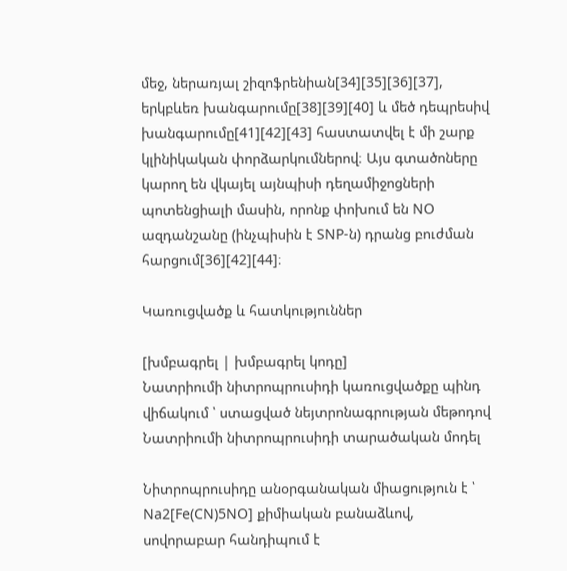մեջ, ներառյալ շիզոֆրենիան[34][35][36][37], երկբևեռ խանգարումը[38][39][40] և մեծ դեպրեսիվ խանգարումը[41][42][43] հաստատվել է մի շարք կլինիկական փորձարկումներով։ Այս գտածոները կարող են վկայել այնպիսի դեղամիջոցների պոտենցիալի մասին, որոնք փոխում են NO ազդանշանը (ինչպիսին է SNP-ն) դրանց բուժման հարցում[36][42][44]։

Կառուցվածք և հատկություններ

[խմբագրել | խմբագրել կոդը]
Նատրիումի նիտրոպրուսիդի կառուցվածքը պինդ վիճակում ՝ ստացված նեյտրոնագրության մեթոդով
Նատրիումի նիտրոպրուսիդի տարածական մոդել

Նիտրոպրուսիդը անօրգանական միացություն է ՝ Na2[Fe(CN)5NO] քիմիական բանաձևով, սովորաբար հանդիպում է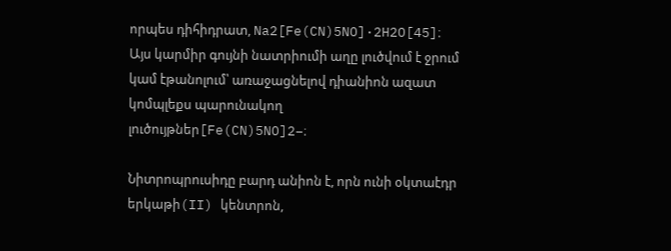որպես դիհիդրատ, Na2[Fe(CN)5NO]·2H2O[45]։ Այս կարմիր գույնի նատրիումի աղը լուծվում է ջրում կամ էթանոլում՝ առաջացնելով դիանիոն ազատ կոմպլեքս պարունակող լուծույթներ[Fe(CN)5NO]2−։

Նիտրոպրուսիդը բարդ անիոն է, որն ունի օկտաէդր երկաթի(II) կենտրոն,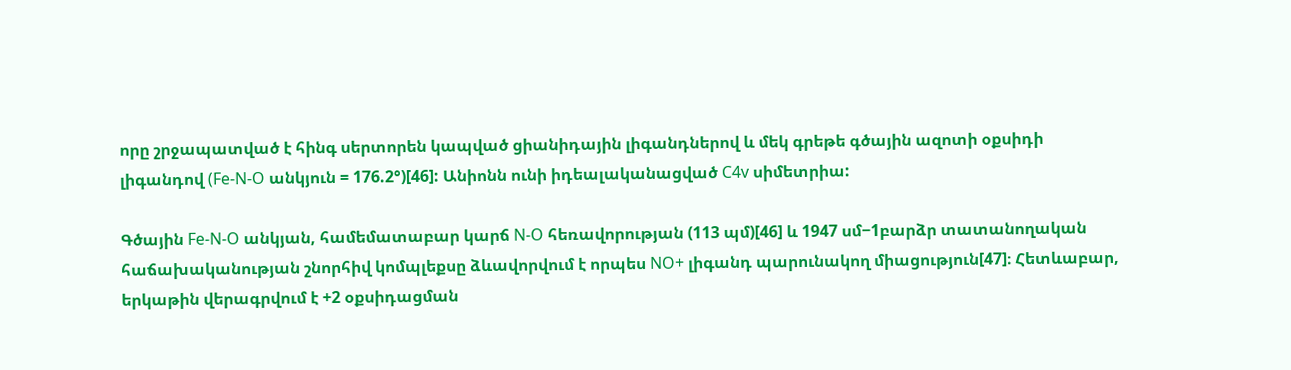որը շրջապատված է հինգ սերտորեն կապված ցիանիդային լիգանդներով և մեկ գրեթե գծային ազոտի օքսիդի լիգանդով (Fe-N-O անկյուն = 176.2°)[46]: Անիոնն ունի իդեալականացված C4v սիմետրիա:

Գծային Fe-N-O անկյան, համեմատաբար կարճ N-O հեռավորության (113 պմ)[46] և 1947 սմ−1բարձր տատանողական հաճախականության շնորհիվ կոմպլեքսը ձևավորվում է որպես NO+ լիգանդ պարունակող միացություն[47]։ Հետևաբար, երկաթին վերագրվում է +2 օքսիդացման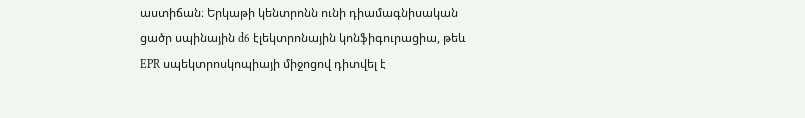աստիճան։ Երկաթի կենտրոնն ունի դիամագնիսական ցածր սպինային d6 էլեկտրոնային կոնֆիգուրացիա, թեև EPR սպեկտրոսկոպիայի միջոցով դիտվել է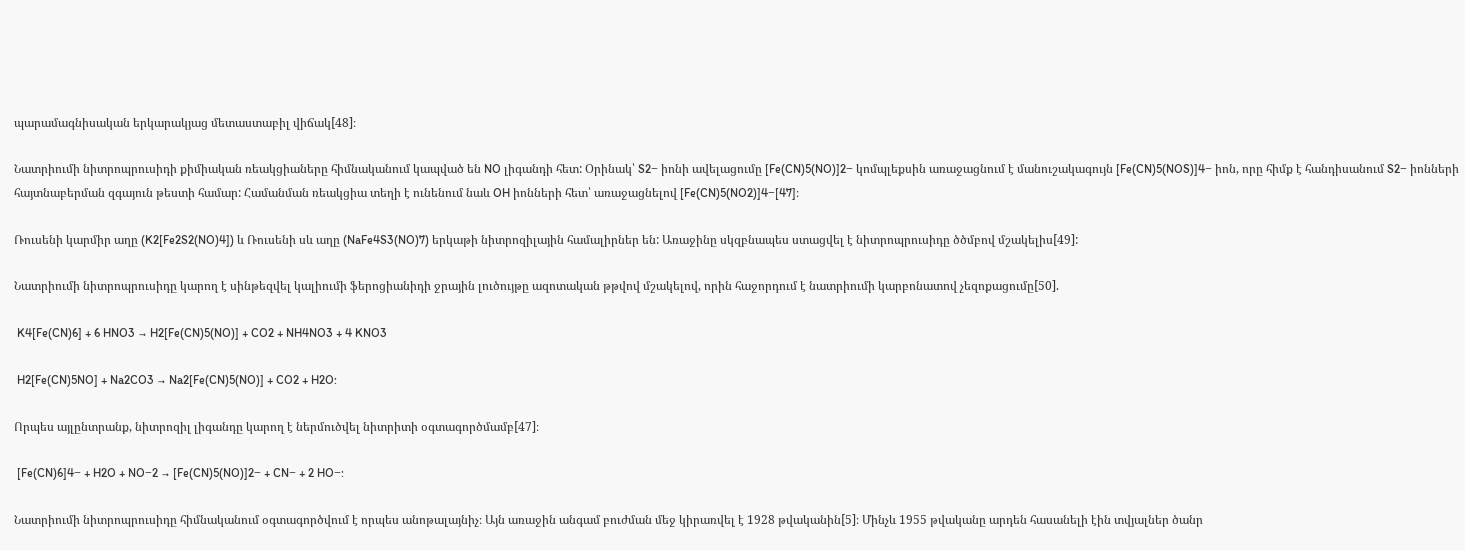պարամագնիսական երկարակյաց մետաստաբիլ վիճակ[48]։

Նատրիումի նիտրոպրուսիդի քիմիական ռեակցիաները հիմնականում կապված են NO լիգանդի հետ: Օրինակ՝ S2− իոնի ավելացումը [Fe(CN)5(NO)]2− կոմպլեքսին առաջացնում է մանուշակագույն [Fe(CN)5(NOS)]4− իոն, որը հիմք է հանդիսանում S2− իոնների հայտնաբերման զգայուն թեստի համար: Համանման ռեակցիա տեղի է ունենում նաև OH իոնների հետ՝ առաջացնելով [Fe(CN)5(NO2)]4−[47]։

Ռուսենի կարմիր աղը (K2[Fe2S2(NO)4]) և Ռուսենի սև աղը (NaFe4S3(NO)7) երկաթի նիտրոզիլային համալիրներ են: Առաջինը սկզբնապես ստացվել է նիտրոպրուսիդը ծծմբով մշակելիս[49]:

Նատրիումի նիտրոպրուսիդը կարող է սինթեզվել կալիումի ֆերոցիանիդի ջրային լուծույթը ազոտական թթվով մշակելով, որին հաջորդում է նատրիումի կարբոնատով չեզոքացումը[50].

 K4[Fe(CN)6] + 6 HNO3 → H2[Fe(CN)5(NO)] + CO2 + NH4NO3 + 4 KNO3

 H2[Fe(CN)5NO] + Na2CO3 → Na2[Fe(CN)5(NO)] + CO2 + H2O:

Որպես այլընտրանք, նիտրոզիլ լիգանդը կարող է ներմուծվել նիտրիտի օգտագործմամբ[47]։

 [Fe(CN)6]4− + H2O + NO−2 → [Fe(CN)5(NO)]2− + CN− + 2 HO−:

Նատրիումի նիտրոպրուսիդը հիմնականում օգտագործվում է որպես անոթալայնիչ։ Այն առաջին անգամ բուժման մեջ կիրառվել է 1928 թվականին[5]։ Մինչև 1955 թվականը արդեն հասանելի էին տվյալներ ծանր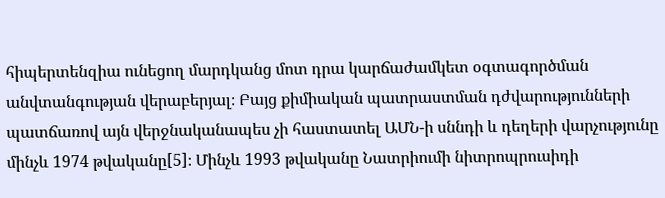հիպերտենզիա ունեցող մարդկանց մոտ դրա կարճաժամկետ օգտագործման անվտանգության վերաբերյալ։ Բայց քիմիական պատրաստման դժվարությունների պատճառով այն վերջնականապես չի հաստատել ԱՄՆ-ի սննդի և դեղերի վարչությունը մինչև 1974 թվականը[5]։ Մինչև 1993 թվականը Նատրիումի նիտրոպրուսիդի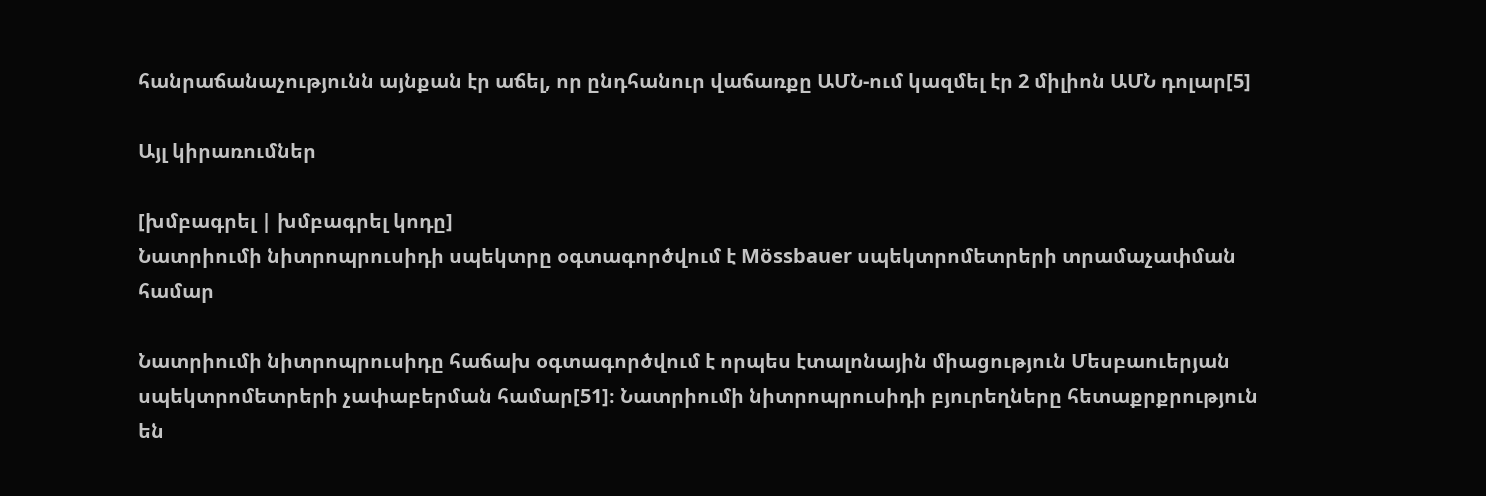հանրաճանաչությունն այնքան էր աճել, որ ընդհանուր վաճառքը ԱՄՆ-ում կազմել էր 2 միլիոն ԱՄՆ դոլար[5]

Այլ կիրառումներ

[խմբագրել | խմբագրել կոդը]
Նատրիումի նիտրոպրուսիդի սպեկտրը օգտագործվում է Mössbauer սպեկտրոմետրերի տրամաչափման համար

Նատրիումի նիտրոպրուսիդը հաճախ օգտագործվում է որպես էտալոնային միացություն Մեսբաուերյան սպեկտրոմետրերի չափաբերման համար[51]։ Նատրիումի նիտրոպրուսիդի բյուրեղները հետաքրքրություն են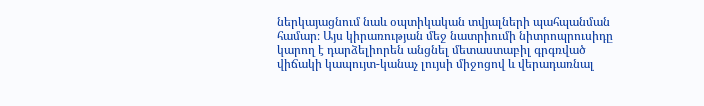ներկայացնում նաև օպտիկական տվյալների պահպանման համար։ Այս կիրառության մեջ նատրիումի նիտրոպրուսիդը կարող է դարձելիորեն անցնել մետաստաբիլ գրգռված վիճակի կապույտ-կանաչ լույսի միջոցով և վերադառնալ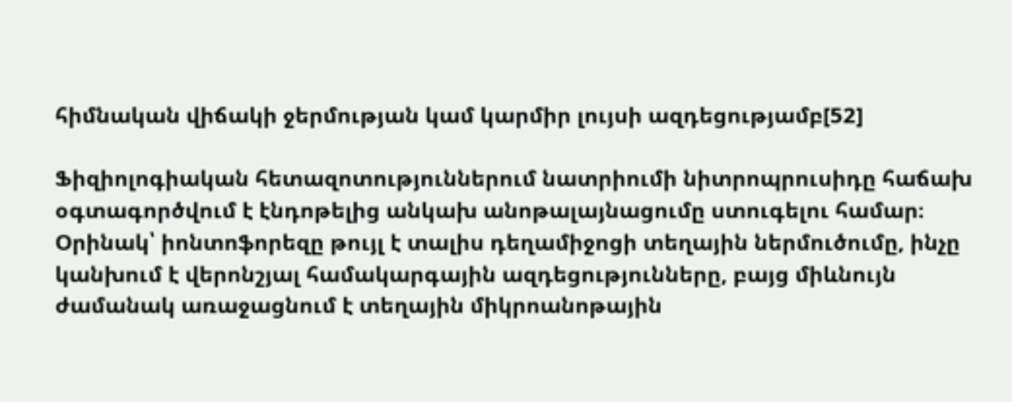հիմնական վիճակի ջերմության կամ կարմիր լույսի ազդեցությամբ[52]

Ֆիզիոլոգիական հետազոտություններում նատրիումի նիտրոպրուսիդը հաճախ օգտագործվում է էնդոթելից անկախ անոթալայնացումը ստուգելու համար։ Օրինակ՝ իոնտոֆորեզը թույլ է տալիս դեղամիջոցի տեղային ներմուծումը, ինչը կանխում է վերոնշյալ համակարգային ազդեցությունները, բայց միևնույն ժամանակ առաջացնում է տեղային միկրոանոթային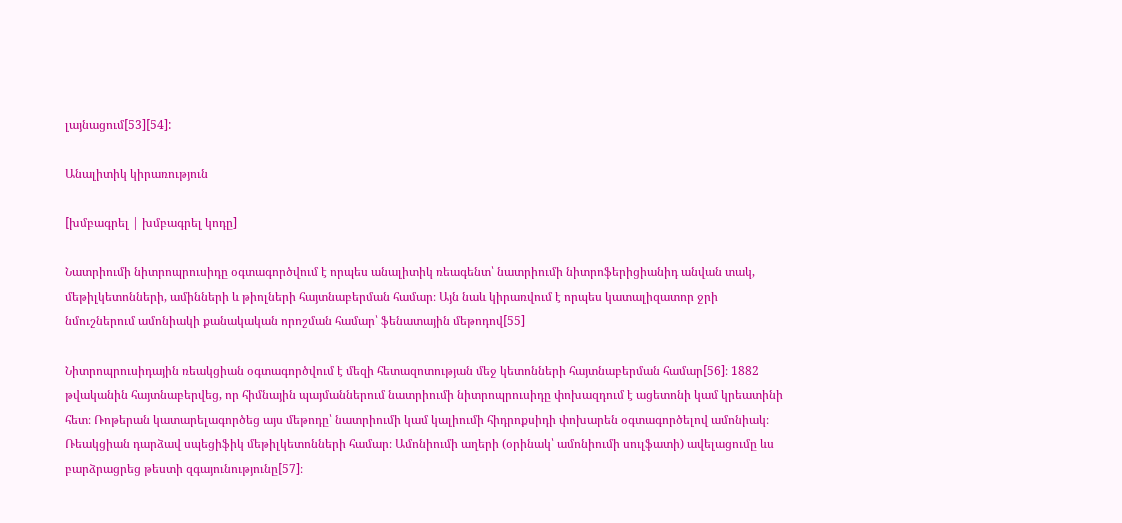լայնացում[53][54]:

Անալիտիկ կիրառություն

[խմբագրել | խմբագրել կոդը]

Նատրիումի նիտրոպրուսիդը օգտագործվում է որպես անալիտիկ ռեագենտ՝ նատրիումի նիտրոֆերիցիանիդ անվան տակ, մեթիլկետոնների, ամինների և թիոլների հայտնաբերման համար։ Այն նաև կիրառվում է որպես կատալիզատոր ջրի նմուշներում ամոնիակի քանակական որոշման համար՝ ֆենատային մեթոդով[55]

Նիտրոպրուսիդային ռեակցիան օգտագործվում է մեզի հետազոտության մեջ կետոնների հայտնաբերման համար[56]։ 1882 թվականին հայտնաբերվեց, որ հիմնային պայմաններում նատրիումի նիտրոպրուսիդը փոխազդում է ացետոնի կամ կրեատինի հետ։ Ռոթերան կատարելագործեց այս մեթոդը՝ նատրիումի կամ կալիումի հիդրոքսիդի փոխարեն օգտագործելով ամոնիակ։ Ռեակցիան դարձավ սպեցիֆիկ մեթիլկետոնների համար։ Ամոնիումի աղերի (օրինակ՝ ամոնիումի սուլֆատի) ավելացումը ևս բարձրացրեց թեստի զգայունությունը[57]։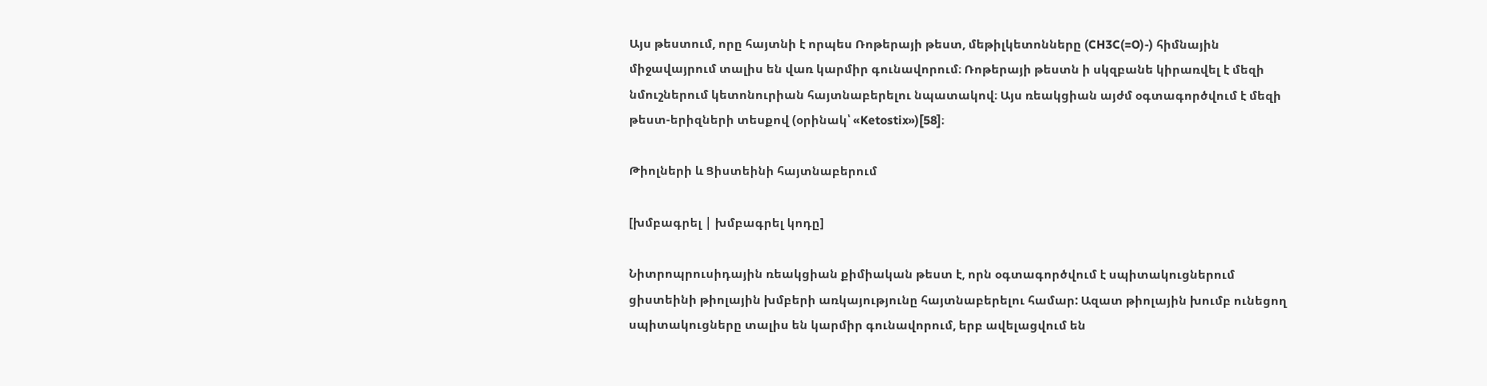Այս թեստում, որը հայտնի է որպես Ռոթերայի թեստ, մեթիլկետոնները (CH3C(=O)-) հիմնային միջավայրում տալիս են վառ կարմիր գունավորում։ Ռոթերայի թեստն ի սկզբանե կիրառվել է մեզի նմուշներում կետոնուրիան հայտնաբերելու նպատակով։ Այս ռեակցիան այժմ օգտագործվում է մեզի թեստ-երիզների տեսքով (օրինակ՝ «Ketostix»)[58]։

Թիոլների և Ցիստեինի հայտնաբերում

[խմբագրել | խմբագրել կոդը]

Նիտրոպրուսիդային ռեակցիան քիմիական թեստ է, որն օգտագործվում է սպիտակուցներում ցիստեինի թիոլային խմբերի առկայությունը հայտնաբերելու համար: Ազատ թիոլային խումբ ունեցող սպիտակուցները տալիս են կարմիր գունավորում, երբ ավելացվում են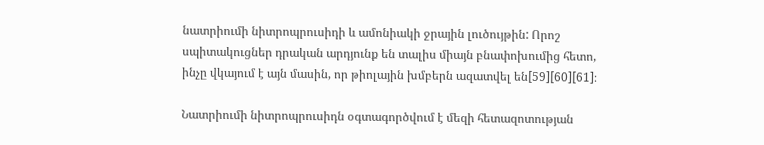նատրիումի նիտրոպրուսիդի և ամոնիակի ջրային լուծույթին: Որոշ սպիտակուցներ դրական արդյունք են տալիս միայն բնափոխումից հետո, ինչը վկայում է այն մասին, որ թիոլային խմբերն ազատվել են[59][60][61]։

Նատրիումի նիտրոպրուսիդն օգտագործվում է մեզի հետազոտության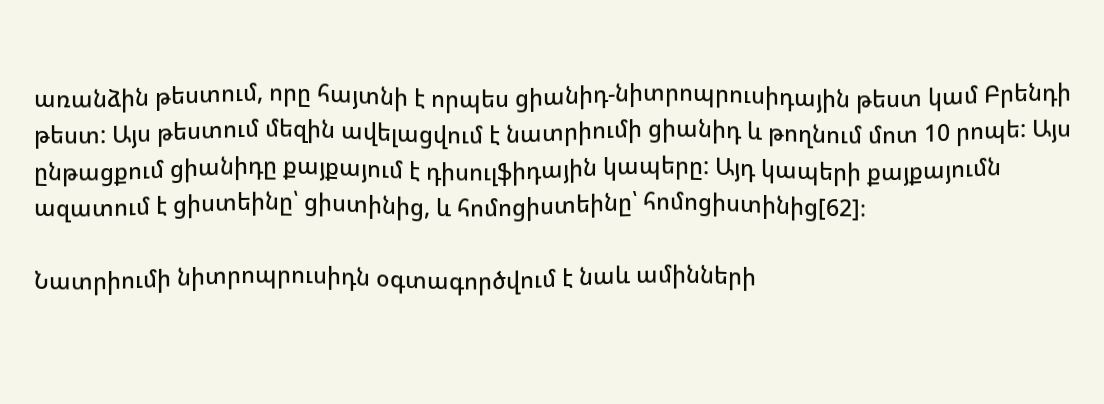առանձին թեստում, որը հայտնի է որպես ցիանիդ-նիտրոպրուսիդային թեստ կամ Բրենդի թեստ: Այս թեստում մեզին ավելացվում է նատրիումի ցիանիդ և թողնում մոտ 10 րոպե: Այս ընթացքում ցիանիդը քայքայում է դիսուլֆիդային կապերը: Այդ կապերի քայքայումն ազատում է ցիստեինը՝ ցիստինից, և հոմոցիստեինը՝ հոմոցիստինից[62]։

Նատրիումի նիտրոպրուսիդն օգտագործվում է նաև ամինների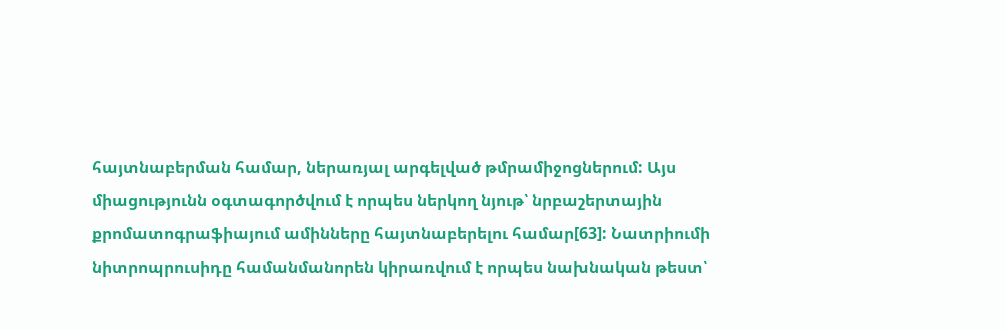հայտնաբերման համար, ներառյալ արգելված թմրամիջոցներում: Այս միացությունն օգտագործվում է որպես ներկող նյութ՝ նրբաշերտային քրոմատոգրաֆիայում ամինները հայտնաբերելու համար[63]: Նատրիումի նիտրոպրուսիդը համանմանորեն կիրառվում է որպես նախնական թեստ՝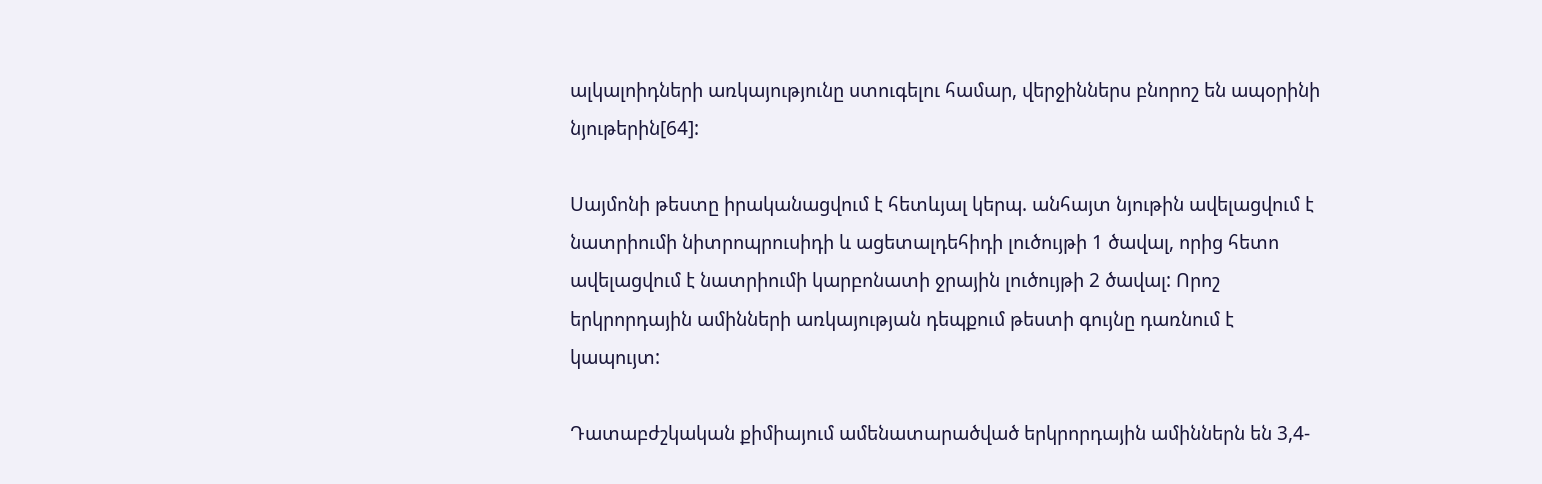ալկալոիդների առկայությունը ստուգելու համար, վերջիններս բնորոշ են ապօրինի նյութերին[64]:

Սայմոնի թեստը իրականացվում է հետևյալ կերպ. անհայտ նյութին ավելացվում է նատրիումի նիտրոպրուսիդի և ացետալդեհիդի լուծույթի 1 ծավալ, որից հետո ավելացվում է նատրիումի կարբոնատի ջրային լուծույթի 2 ծավալ: Որոշ երկրորդային ամինների առկայության դեպքում թեստի գույնը դառնում է կապույտ:

Դատաբժշկական քիմիայում ամենատարածված երկրորդային ամիններն են 3,4-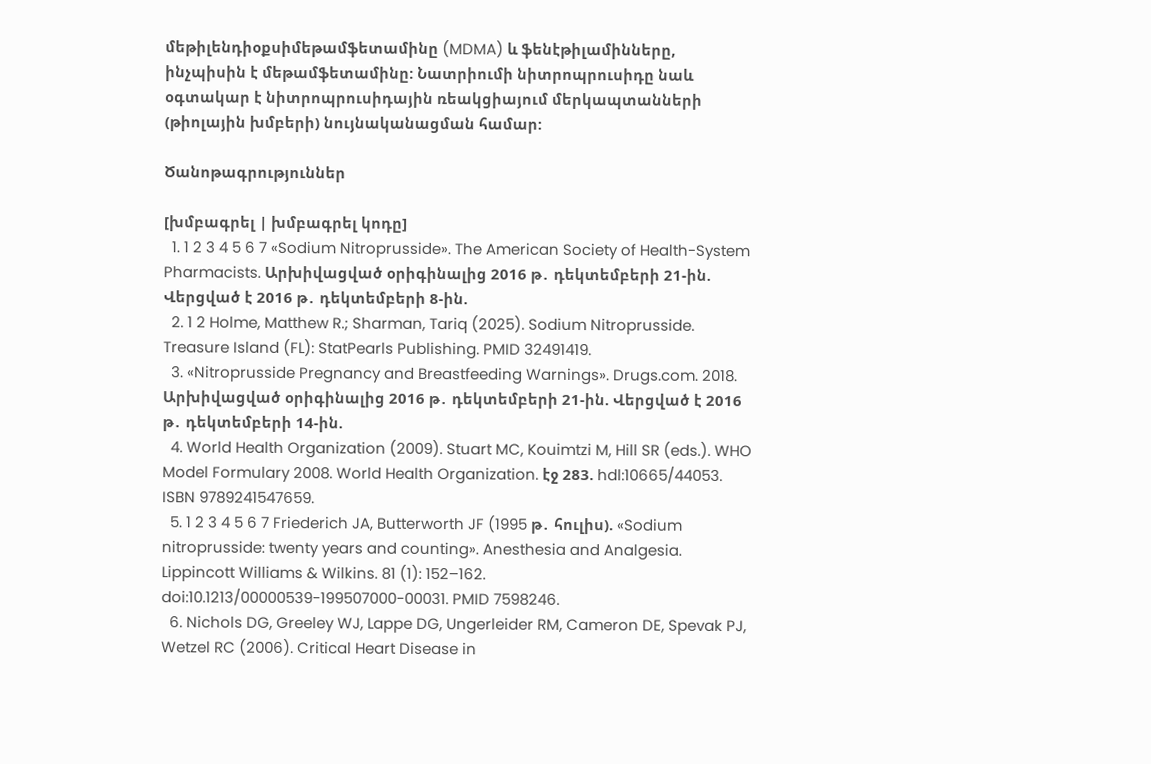մեթիլենդիօքսիմեթամֆետամինը (MDMA) և ֆենէթիլամինները, ինչպիսին է մեթամֆետամինը: Նատրիումի նիտրոպրուսիդը նաև օգտակար է նիտրոպրուսիդային ռեակցիայում մերկապտանների (թիոլային խմբերի) նույնականացման համար:

Ծանոթագրություններ

[խմբագրել | խմբագրել կոդը]
  1. 1 2 3 4 5 6 7 «Sodium Nitroprusside». The American Society of Health-System Pharmacists. Արխիվացված օրիգինալից 2016 թ․ դեկտեմբերի 21-ին. Վերցված է 2016 թ․ դեկտեմբերի 8-ին.
  2. 1 2 Holme, Matthew R.; Sharman, Tariq (2025). Sodium Nitroprusside. Treasure Island (FL): StatPearls Publishing. PMID 32491419.
  3. «Nitroprusside Pregnancy and Breastfeeding Warnings». Drugs.com. 2018. Արխիվացված օրիգինալից 2016 թ․ դեկտեմբերի 21-ին. Վերցված է 2016 թ․ դեկտեմբերի 14-ին.
  4. World Health Organization (2009). Stuart MC, Kouimtzi M, Hill SR (eds.). WHO Model Formulary 2008. World Health Organization. էջ 283. hdl:10665/44053. ISBN 9789241547659.
  5. 1 2 3 4 5 6 7 Friederich JA, Butterworth JF (1995 թ․ հուլիս). «Sodium nitroprusside: twenty years and counting». Anesthesia and Analgesia. Lippincott Williams & Wilkins. 81 (1): 152–162. doi:10.1213/00000539-199507000-00031. PMID 7598246.
  6. Nichols DG, Greeley WJ, Lappe DG, Ungerleider RM, Cameron DE, Spevak PJ, Wetzel RC (2006). Critical Heart Disease in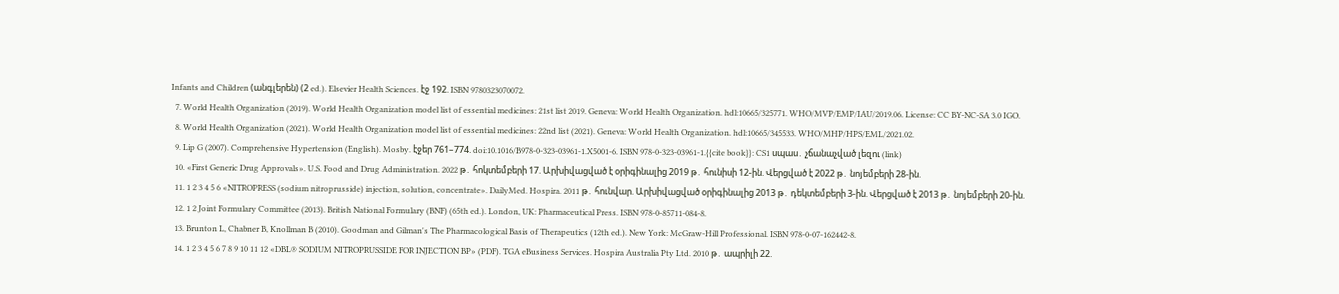Infants and Children (անգլերեն) (2 ed.). Elsevier Health Sciences. էջ 192. ISBN 9780323070072.
  7. World Health Organization (2019). World Health Organization model list of essential medicines: 21st list 2019. Geneva: World Health Organization. hdl:10665/325771. WHO/MVP/EMP/IAU/2019.06. License: CC BY-NC-SA 3.0 IGO.
  8. World Health Organization (2021). World Health Organization model list of essential medicines: 22nd list (2021). Geneva: World Health Organization. hdl:10665/345533. WHO/MHP/HPS/EML/2021.02.
  9. Lip G (2007). Comprehensive Hypertension (English). Mosby. էջեր 761–774. doi:10.1016/B978-0-323-03961-1.X5001-6. ISBN 978-0-323-03961-1.{{cite book}}: CS1 սպաս․ չճանաչված լեզու (link)
  10. «First Generic Drug Approvals». U.S. Food and Drug Administration. 2022 թ․ հոկտեմբերի 17. Արխիվացված է օրիգինալից 2019 թ․ հունիսի 12-ին. Վերցված է 2022 թ․ նոյեմբերի 28-ին.
  11. 1 2 3 4 5 6 «NITROPRESS (sodium nitroprusside) injection, solution, concentrate». DailyMed. Hospira. 2011 թ․ հունվար. Արխիվացված օրիգինալից 2013 թ․ դեկտեմբերի 3-ին. Վերցված է 2013 թ․ նոյեմբերի 20-ին.
  12. 1 2 Joint Formulary Committee (2013). British National Formulary (BNF) (65th ed.). London, UK: Pharmaceutical Press. ISBN 978-0-85711-084-8.
  13. Brunton L, Chabner B, Knollman B (2010). Goodman and Gilman's The Pharmacological Basis of Therapeutics (12th ed.). New York: McGraw-Hill Professional. ISBN 978-0-07-162442-8.
  14. 1 2 3 4 5 6 7 8 9 10 11 12 «DBL® SODIUM NITROPRUSSIDE FOR INJECTION BP» (PDF). TGA eBusiness Services. Hospira Australia Pty Ltd. 2010 թ․ ապրիլի 22.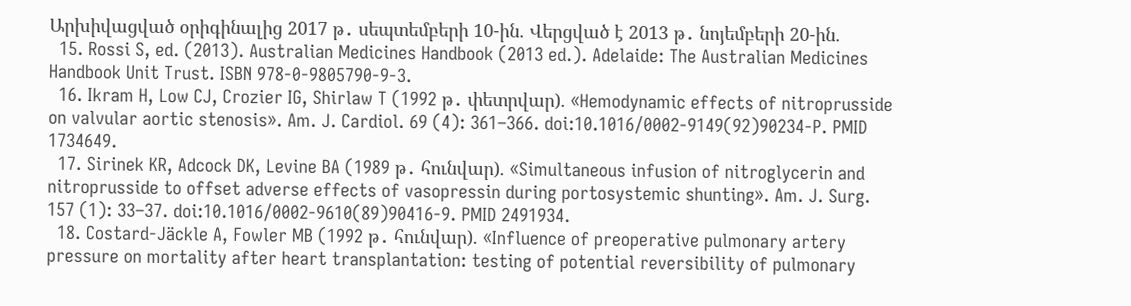Արխիվացված օրիգինալից 2017 թ․ սեպտեմբերի 10-ին. Վերցված է 2013 թ․ նոյեմբերի 20-ին.
  15. Rossi S, ed. (2013). Australian Medicines Handbook (2013 ed.). Adelaide: The Australian Medicines Handbook Unit Trust. ISBN 978-0-9805790-9-3.
  16. Ikram H, Low CJ, Crozier IG, Shirlaw T (1992 թ․ փետրվար). «Hemodynamic effects of nitroprusside on valvular aortic stenosis». Am. J. Cardiol. 69 (4): 361–366. doi:10.1016/0002-9149(92)90234-P. PMID 1734649.
  17. Sirinek KR, Adcock DK, Levine BA (1989 թ․ հունվար). «Simultaneous infusion of nitroglycerin and nitroprusside to offset adverse effects of vasopressin during portosystemic shunting». Am. J. Surg. 157 (1): 33–37. doi:10.1016/0002-9610(89)90416-9. PMID 2491934.
  18. Costard-Jäckle A, Fowler MB (1992 թ․ հունվար). «Influence of preoperative pulmonary artery pressure on mortality after heart transplantation: testing of potential reversibility of pulmonary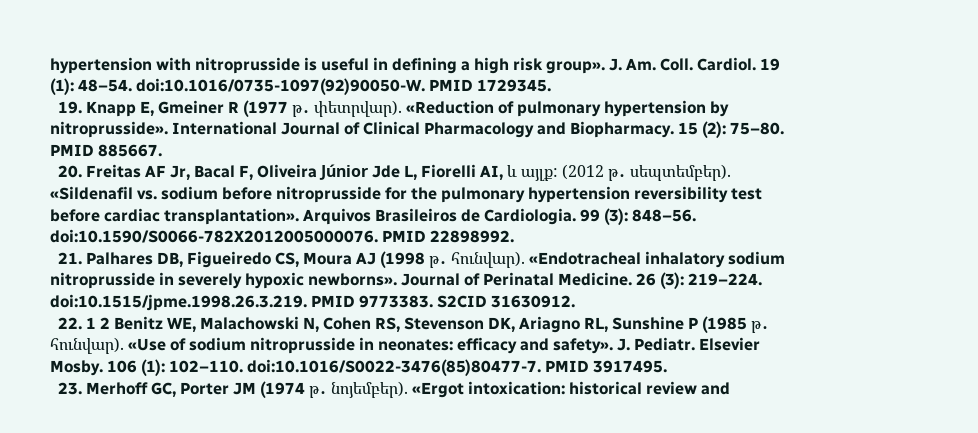hypertension with nitroprusside is useful in defining a high risk group». J. Am. Coll. Cardiol. 19 (1): 48–54. doi:10.1016/0735-1097(92)90050-W. PMID 1729345.
  19. Knapp E, Gmeiner R (1977 թ․ փետրվար). «Reduction of pulmonary hypertension by nitroprusside». International Journal of Clinical Pharmacology and Biopharmacy. 15 (2): 75–80. PMID 885667.
  20. Freitas AF Jr, Bacal F, Oliveira Júnior Jde L, Fiorelli AI, և այլք: (2012 թ․ սեպտեմբեր). «Sildenafil vs. sodium before nitroprusside for the pulmonary hypertension reversibility test before cardiac transplantation». Arquivos Brasileiros de Cardiologia. 99 (3): 848–56. doi:10.1590/S0066-782X2012005000076. PMID 22898992.
  21. Palhares DB, Figueiredo CS, Moura AJ (1998 թ․ հունվար). «Endotracheal inhalatory sodium nitroprusside in severely hypoxic newborns». Journal of Perinatal Medicine. 26 (3): 219–224. doi:10.1515/jpme.1998.26.3.219. PMID 9773383. S2CID 31630912.
  22. 1 2 Benitz WE, Malachowski N, Cohen RS, Stevenson DK, Ariagno RL, Sunshine P (1985 թ․ հունվար). «Use of sodium nitroprusside in neonates: efficacy and safety». J. Pediatr. Elsevier Mosby. 106 (1): 102–110. doi:10.1016/S0022-3476(85)80477-7. PMID 3917495.
  23. Merhoff GC, Porter JM (1974 թ․ նոյեմբեր). «Ergot intoxication: historical review and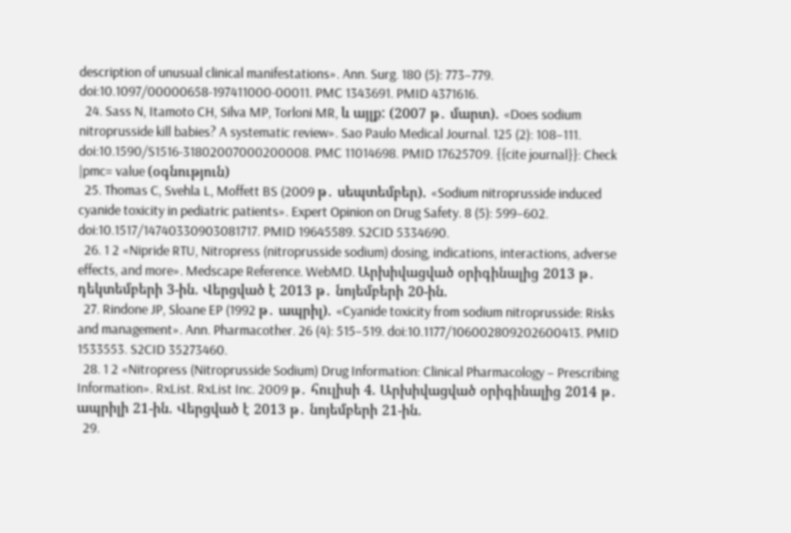description of unusual clinical manifestations». Ann. Surg. 180 (5): 773–779. doi:10.1097/00000658-197411000-00011. PMC 1343691. PMID 4371616.
  24. Sass N, Itamoto CH, Silva MP, Torloni MR, և այլք: (2007 թ․ մարտ). «Does sodium nitroprusside kill babies? A systematic review». Sao Paulo Medical Journal. 125 (2): 108–111. doi:10.1590/S1516-31802007000200008. PMC 11014698. PMID 17625709. {{cite journal}}: Check |pmc= value (օգնություն)
  25. Thomas C, Svehla L, Moffett BS (2009 թ․ սեպտեմբեր). «Sodium nitroprusside induced cyanide toxicity in pediatric patients». Expert Opinion on Drug Safety. 8 (5): 599–602. doi:10.1517/14740330903081717. PMID 19645589. S2CID 5334690.
  26. 1 2 «Nipride RTU, Nitropress (nitroprusside sodium) dosing, indications, interactions, adverse effects, and more». Medscape Reference. WebMD. Արխիվացված օրիգինալից 2013 թ․ դեկտեմբերի 3-ին. Վերցված է 2013 թ․ նոյեմբերի 20-ին.
  27. Rindone JP, Sloane EP (1992 թ․ ապրիլ). «Cyanide toxicity from sodium nitroprusside: Risks and management». Ann. Pharmacother. 26 (4): 515–519. doi:10.1177/106002809202600413. PMID 1533553. S2CID 35273460.
  28. 1 2 «Nitropress (Nitroprusside Sodium) Drug Information: Clinical Pharmacology – Prescribing Information». RxList. RxList Inc. 2009 թ․ հուլիսի 4. Արխիվացված օրիգինալից 2014 թ․ ապրիլի 21-ին. Վերցված է 2013 թ․ նոյեմբերի 21-ին.
  29.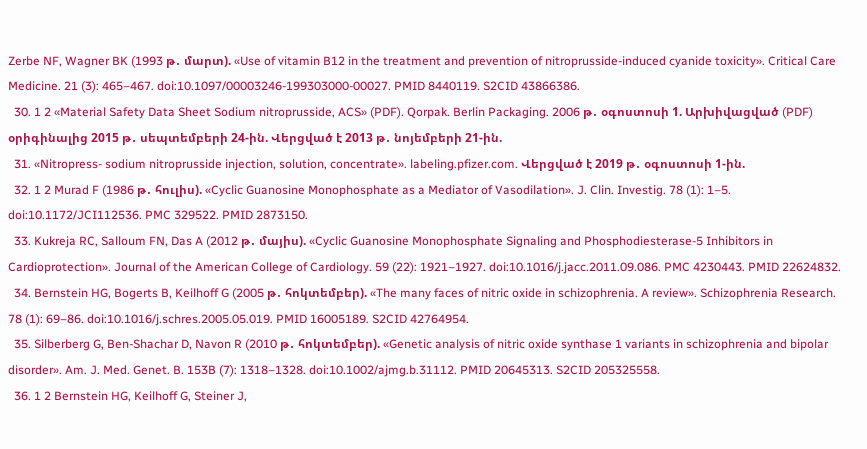Zerbe NF, Wagner BK (1993 թ․ մարտ). «Use of vitamin B12 in the treatment and prevention of nitroprusside-induced cyanide toxicity». Critical Care Medicine. 21 (3): 465–467. doi:10.1097/00003246-199303000-00027. PMID 8440119. S2CID 43866386.
  30. 1 2 «Material Safety Data Sheet Sodium nitroprusside, ACS» (PDF). Qorpak. Berlin Packaging. 2006 թ․ օգոստոսի 1. Արխիվացված (PDF) օրիգինալից 2015 թ․ սեպտեմբերի 24-ին. Վերցված է 2013 թ․ նոյեմբերի 21-ին.
  31. «Nitropress- sodium nitroprusside injection, solution, concentrate». labeling.pfizer.com. Վերցված է 2019 թ․ օգոստոսի 1-ին.
  32. 1 2 Murad F (1986 թ․ հուլիս). «Cyclic Guanosine Monophosphate as a Mediator of Vasodilation». J. Clin. Investig. 78 (1): 1–5. doi:10.1172/JCI112536. PMC 329522. PMID 2873150.
  33. Kukreja RC, Salloum FN, Das A (2012 թ․ մայիս). «Cyclic Guanosine Monophosphate Signaling and Phosphodiesterase-5 Inhibitors in Cardioprotection». Journal of the American College of Cardiology. 59 (22): 1921–1927. doi:10.1016/j.jacc.2011.09.086. PMC 4230443. PMID 22624832.
  34. Bernstein HG, Bogerts B, Keilhoff G (2005 թ․ հոկտեմբեր). «The many faces of nitric oxide in schizophrenia. A review». Schizophrenia Research. 78 (1): 69–86. doi:10.1016/j.schres.2005.05.019. PMID 16005189. S2CID 42764954.
  35. Silberberg G, Ben-Shachar D, Navon R (2010 թ․ հոկտեմբեր). «Genetic analysis of nitric oxide synthase 1 variants in schizophrenia and bipolar disorder». Am. J. Med. Genet. B. 153B (7): 1318–1328. doi:10.1002/ajmg.b.31112. PMID 20645313. S2CID 205325558.
  36. 1 2 Bernstein HG, Keilhoff G, Steiner J,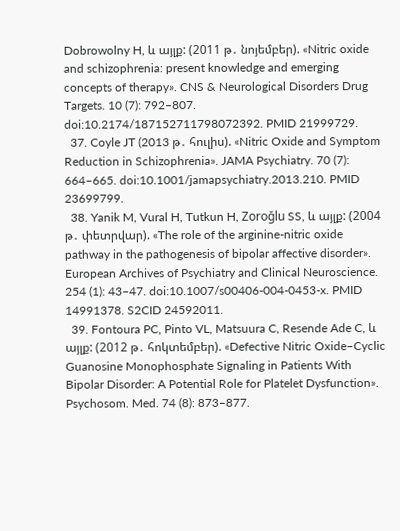Dobrowolny H, և այլք: (2011 թ․ նոյեմբեր). «Nitric oxide and schizophrenia: present knowledge and emerging concepts of therapy». CNS & Neurological Disorders Drug Targets. 10 (7): 792–807. doi:10.2174/187152711798072392. PMID 21999729.
  37. Coyle JT (2013 թ․ հուլիս). «Nitric Oxide and Symptom Reduction in Schizophrenia». JAMA Psychiatry. 70 (7): 664–665. doi:10.1001/jamapsychiatry.2013.210. PMID 23699799.
  38. Yanik M, Vural H, Tutkun H, Zoroğlu SS, և այլք: (2004 թ․ փետրվար). «The role of the arginine-nitric oxide pathway in the pathogenesis of bipolar affective disorder». European Archives of Psychiatry and Clinical Neuroscience. 254 (1): 43–47. doi:10.1007/s00406-004-0453-x. PMID 14991378. S2CID 24592011.
  39. Fontoura PC, Pinto VL, Matsuura C, Resende Ade C, և այլք: (2012 թ․ հոկտեմբեր). «Defective Nitric Oxide–Cyclic Guanosine Monophosphate Signaling in Patients With Bipolar Disorder: A Potential Role for Platelet Dysfunction». Psychosom. Med. 74 (8): 873–877.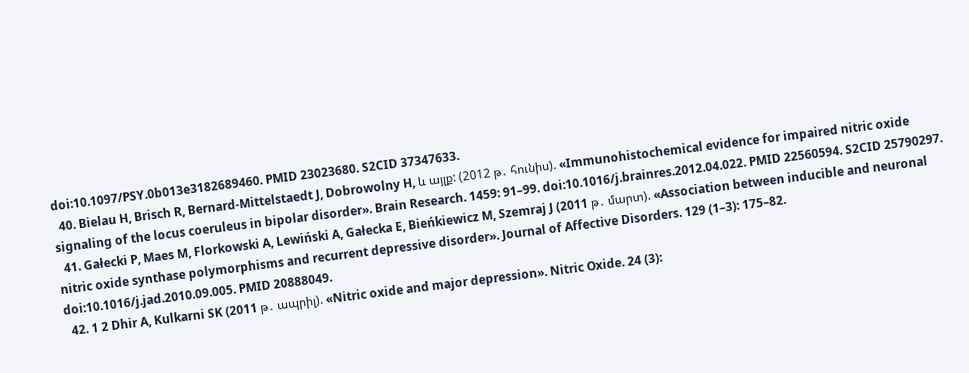doi:10.1097/PSY.0b013e3182689460. PMID 23023680. S2CID 37347633.
  40. Bielau H, Brisch R, Bernard-Mittelstaedt J, Dobrowolny H, և այլք: (2012 թ․ հունիս). «Immunohistochemical evidence for impaired nitric oxide signaling of the locus coeruleus in bipolar disorder». Brain Research. 1459: 91–99. doi:10.1016/j.brainres.2012.04.022. PMID 22560594. S2CID 25790297.
  41. Gałecki P, Maes M, Florkowski A, Lewiński A, Gałecka E, Bieńkiewicz M, Szemraj J (2011 թ․ մարտ). «Association between inducible and neuronal nitric oxide synthase polymorphisms and recurrent depressive disorder». Journal of Affective Disorders. 129 (1–3): 175–82. doi:10.1016/j.jad.2010.09.005. PMID 20888049.
  42. 1 2 Dhir A, Kulkarni SK (2011 թ․ ապրիլ). «Nitric oxide and major depression». Nitric Oxide. 24 (3):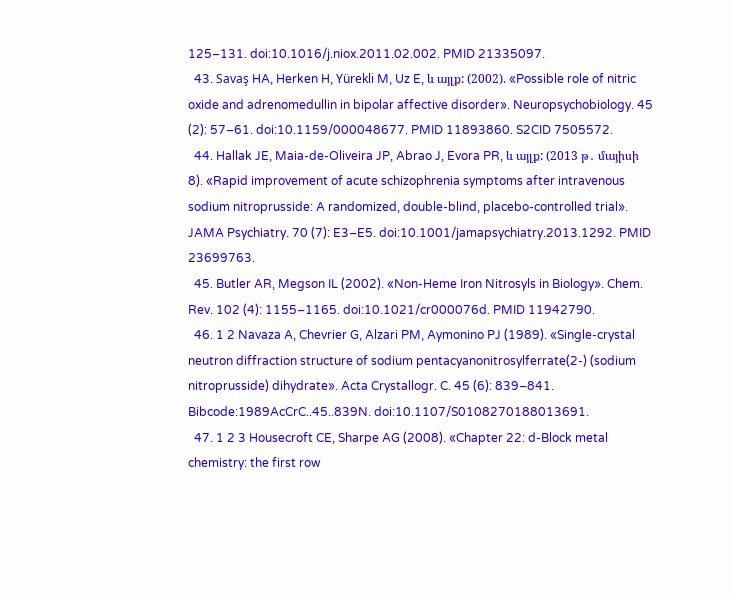125–131. doi:10.1016/j.niox.2011.02.002. PMID 21335097.
  43. Savaş HA, Herken H, Yürekli M, Uz E, և այլք: (2002). «Possible role of nitric oxide and adrenomedullin in bipolar affective disorder». Neuropsychobiology. 45 (2): 57–61. doi:10.1159/000048677. PMID 11893860. S2CID 7505572.
  44. Hallak JE, Maia-de-Oliveira JP, Abrao J, Evora PR, և այլք: (2013 թ․ մայիսի 8). «Rapid improvement of acute schizophrenia symptoms after intravenous sodium nitroprusside: A randomized, double-blind, placebo-controlled trial». JAMA Psychiatry. 70 (7): E3–E5. doi:10.1001/jamapsychiatry.2013.1292. PMID 23699763.
  45. Butler AR, Megson IL (2002). «Non-Heme Iron Nitrosyls in Biology». Chem. Rev. 102 (4): 1155–1165. doi:10.1021/cr000076d. PMID 11942790.
  46. 1 2 Navaza A, Chevrier G, Alzari PM, Aymonino PJ (1989). «Single-crystal neutron diffraction structure of sodium pentacyanonitrosylferrate(2-) (sodium nitroprusside) dihydrate». Acta Crystallogr. C. 45 (6): 839–841. Bibcode:1989AcCrC..45..839N. doi:10.1107/S0108270188013691.
  47. 1 2 3 Housecroft CE, Sharpe AG (2008). «Chapter 22: d-Block metal chemistry: the first row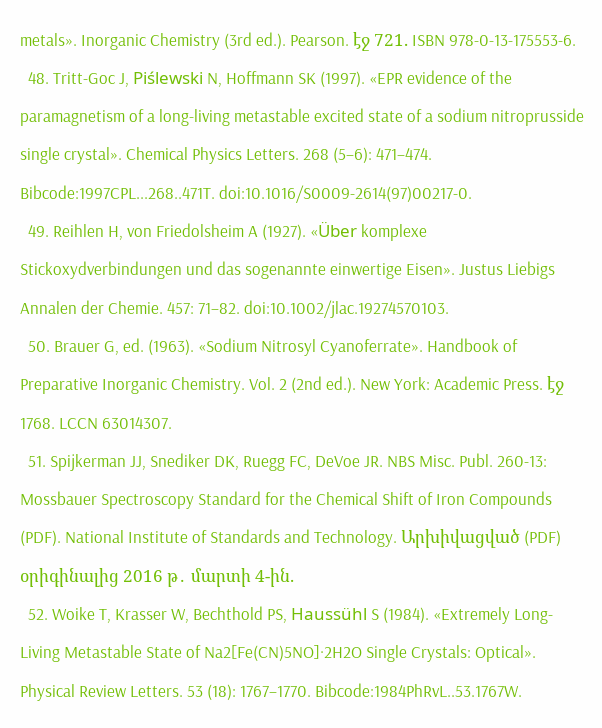metals». Inorganic Chemistry (3rd ed.). Pearson. էջ 721. ISBN 978-0-13-175553-6.
  48. Tritt-Goc J, Piślewski N, Hoffmann SK (1997). «EPR evidence of the paramagnetism of a long-living metastable excited state of a sodium nitroprusside single crystal». Chemical Physics Letters. 268 (5–6): 471–474. Bibcode:1997CPL...268..471T. doi:10.1016/S0009-2614(97)00217-0.
  49. Reihlen H, von Friedolsheim A (1927). «Über komplexe Stickoxydverbindungen und das sogenannte einwertige Eisen». Justus Liebigs Annalen der Chemie. 457: 71–82. doi:10.1002/jlac.19274570103.
  50. Brauer G, ed. (1963). «Sodium Nitrosyl Cyanoferrate». Handbook of Preparative Inorganic Chemistry. Vol. 2 (2nd ed.). New York: Academic Press. էջ 1768. LCCN 63014307.
  51. Spijkerman JJ, Snediker DK, Ruegg FC, DeVoe JR. NBS Misc. Publ. 260-13: Mossbauer Spectroscopy Standard for the Chemical Shift of Iron Compounds (PDF). National Institute of Standards and Technology. Արխիվացված (PDF) օրիգինալից 2016 թ․ մարտի 4-ին.
  52. Woike T, Krasser W, Bechthold PS, Haussühl S (1984). «Extremely Long-Living Metastable State of Na2[Fe(CN)5NO]·2H2O Single Crystals: Optical». Physical Review Letters. 53 (18): 1767–1770. Bibcode:1984PhRvL..53.1767W.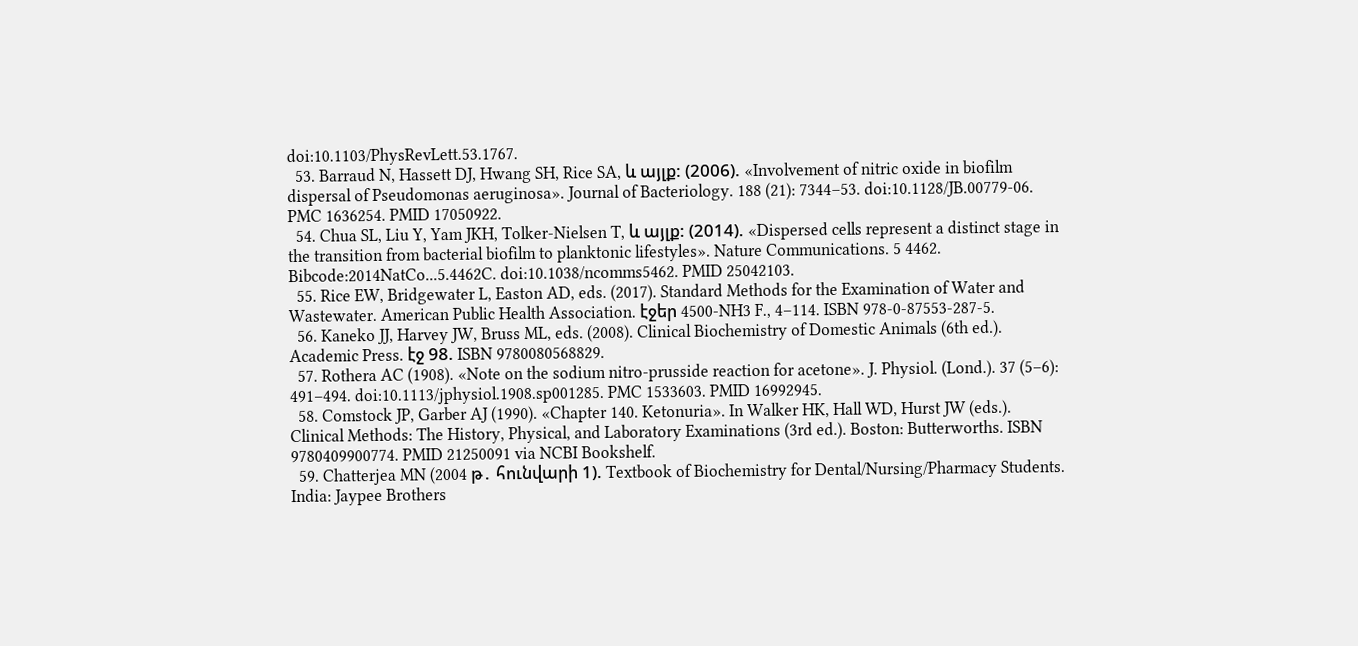doi:10.1103/PhysRevLett.53.1767.
  53. Barraud N, Hassett DJ, Hwang SH, Rice SA, և այլք: (2006). «Involvement of nitric oxide in biofilm dispersal of Pseudomonas aeruginosa». Journal of Bacteriology. 188 (21): 7344–53. doi:10.1128/JB.00779-06. PMC 1636254. PMID 17050922.
  54. Chua SL, Liu Y, Yam JKH, Tolker-Nielsen T, և այլք: (2014). «Dispersed cells represent a distinct stage in the transition from bacterial biofilm to planktonic lifestyles». Nature Communications. 5 4462. Bibcode:2014NatCo...5.4462C. doi:10.1038/ncomms5462. PMID 25042103.
  55. Rice EW, Bridgewater L, Easton AD, eds. (2017). Standard Methods for the Examination of Water and Wastewater. American Public Health Association. էջեր 4500-NH3 F., 4–114. ISBN 978-0-87553-287-5.
  56. Kaneko JJ, Harvey JW, Bruss ML, eds. (2008). Clinical Biochemistry of Domestic Animals (6th ed.). Academic Press. էջ 98. ISBN 9780080568829.
  57. Rothera AC (1908). «Note on the sodium nitro-prusside reaction for acetone». J. Physiol. (Lond.). 37 (5–6): 491–494. doi:10.1113/jphysiol.1908.sp001285. PMC 1533603. PMID 16992945.
  58. Comstock JP, Garber AJ (1990). «Chapter 140. Ketonuria». In Walker HK, Hall WD, Hurst JW (eds.). Clinical Methods: The History, Physical, and Laboratory Examinations (3rd ed.). Boston: Butterworths. ISBN 9780409900774. PMID 21250091 via NCBI Bookshelf.
  59. Chatterjea MN (2004 թ․ հունվարի 1). Textbook of Biochemistry for Dental/Nursing/Pharmacy Students. India: Jaypee Brothers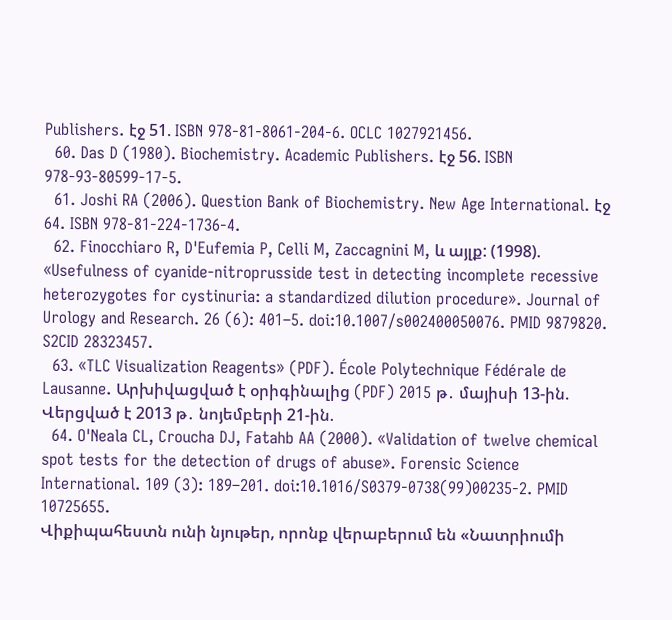Publishers. էջ 51. ISBN 978-81-8061-204-6. OCLC 1027921456.
  60. Das D (1980). Biochemistry. Academic Publishers. էջ 56. ISBN 978-93-80599-17-5.
  61. Joshi RA (2006). Question Bank of Biochemistry. New Age International. էջ 64. ISBN 978-81-224-1736-4.
  62. Finocchiaro R, D'Eufemia P, Celli M, Zaccagnini M, և այլք: (1998). «Usefulness of cyanide-nitroprusside test in detecting incomplete recessive heterozygotes for cystinuria: a standardized dilution procedure». Journal of Urology and Research. 26 (6): 401–5. doi:10.1007/s002400050076. PMID 9879820. S2CID 28323457.
  63. «TLC Visualization Reagents» (PDF). École Polytechnique Fédérale de Lausanne. Արխիվացված է օրիգինալից (PDF) 2015 թ․ մայիսի 13-ին. Վերցված է 2013 թ․ նոյեմբերի 21-ին.
  64. O'Neala CL, Croucha DJ, Fatahb AA (2000). «Validation of twelve chemical spot tests for the detection of drugs of abuse». Forensic Science International. 109 (3): 189–201. doi:10.1016/S0379-0738(99)00235-2. PMID 10725655.
Վիքիպահեստն ունի նյութեր, որոնք վերաբերում են «Նատրիումի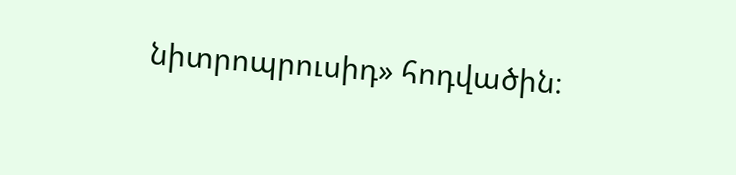նիտրոպրուսիդ» հոդվածին։